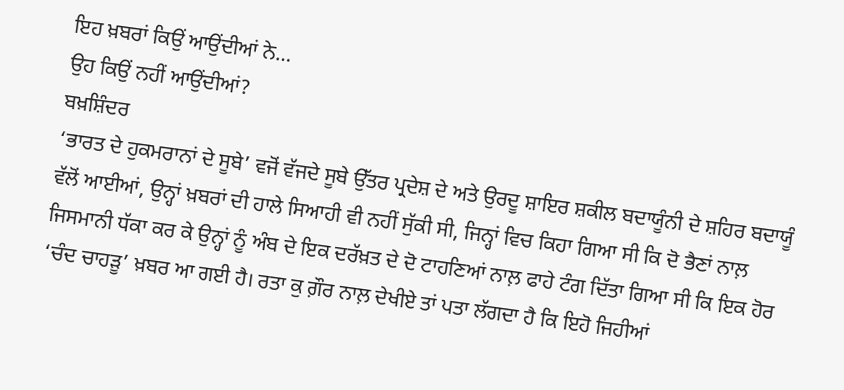ਇਹ ਖ਼ਬਰਾਂ ਕਿਉਂ ਆਉਂਦੀਆਂ ਨੇ…
ਉਹ ਕਿਉਂ ਨਹੀਂ ਆਉਂਦੀਆਂ?
ਬਖ਼ਸ਼ਿੰਦਰ
‘ਭਾਰਤ ਦੇ ਹੁਕਮਰਾਨਾਂ ਦੇ ਸੂਬੇ’ ਵਜੋਂ ਵੱਜਦੇ ਸੂਬੇ ਉੱਤਰ ਪ੍ਰਦੇਸ਼ ਦੇ ਅਤੇ ਉਰਦੂ ਸ਼ਾਇਰ ਸ਼ਕੀਲ ਬਦਾਯੂੰਨੀ ਦੇ ਸ਼ਹਿਰ ਬਦਾਯੂੰ ਵੱਲੋਂ ਆਈਆਂ, ਉਨ੍ਹਾਂ ਖ਼ਬਰਾਂ ਦੀ ਹਾਲੇ ਸਿਆਹੀ ਵੀ ਨਹੀਂ ਸੁੱਕੀ ਸੀ, ਜਿਨ੍ਹਾਂ ਵਿਚ ਕਿਹਾ ਗਿਆ ਸੀ ਕਿ ਦੋ ਭੈਣਾਂ ਨਾਲ਼ ਜਿਸਮਾਨੀ ਧੱਕਾ ਕਰ ਕੇ ਉਨ੍ਹਾਂ ਨੂੰ ਅੰਬ ਦੇ ਇਕ ਦਰੱਖ਼ਤ ਦੇ ਦੋ ਟਾਹਣਿਆਂ ਨਾਲ਼ ਫਾਹੇ ਟੰਗ ਦਿੱਤਾ ਗਿਆ ਸੀ ਕਿ ਇਕ ਹੋਰ ‘ਚੰਦ ਚਾਹੜੂ’ ਖ਼ਬਰ ਆ ਗਈ ਹੈ। ਰਤਾ ਕੁ ਗ਼ੌਰ ਨਾਲ਼ ਦੇਖੀਏ ਤਾਂ ਪਤਾ ਲੱਗਦਾ ਹੈ ਕਿ ਇਹੋ ਜਿਹੀਆਂ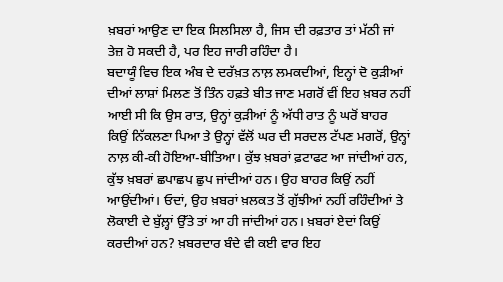ਖ਼ਬਰਾਂ ਆਉਣ ਦਾ ਇਕ ਸਿਲਸਿਲਾ ਹੈ, ਜਿਸ ਦੀ ਰਫ਼ਤਾਰ ਤਾਂ ਮੱਠੀ ਜਾਂ ਤੇਜ਼ ਹੋ ਸਕਦੀ ਹੈ, ਪਰ ਇਹ ਜਾਰੀ ਰਹਿੰਦਾ ਹੈ।
ਬਦਾਯੂੰ ਵਿਚ ਇਕ ਅੰਬ ਦੇ ਦਰੱਖ਼ਤ ਨਾਲ਼ ਲਮਕਦੀਆਂ, ਇਨ੍ਹਾਂ ਦੋ ਕੁੜੀਆਂ ਦੀਆਂ ਲਾਸ਼ਾਂ ਮਿਲਣ ਤੋਂ ਤਿੰਨ ਹਫ਼ਤੇ ਬੀਤ ਜਾਣ ਮਗਰੋਂ ਵੀਂ ਇਹ ਖ਼ਬਰ ਨਹੀਂ ਆਈ ਸੀ ਕਿ ਉਸ ਰਾਤ, ਉਨ੍ਹਾਂ ਕੁੜੀਆਂ ਨੂੰ ਅੱਧੀ ਰਾਤ ਨੂੰ ਘਰੋਂ ਬਾਹਰ ਕਿਉਂ ਨਿੱਕਲਣਾ ਪਿਆ ਤੇ ਉਨ੍ਹਾਂ ਵੱਲੋਂ ਘਰ ਦੀ ਸਰਦਲ ਟੱਪਣ ਮਗਰੋਂ, ਉਨ੍ਹਾਂ ਨਾਲ਼ ਕੀ-ਕੀ ਹੋਇਆ-ਬੀਤਿਆ। ਕੁੱਝ ਖ਼ਬਰਾਂ ਫ਼ਟਾਫਟ ਆ ਜਾਂਦੀਆਂ ਹਨ, ਕੁੱਝ ਖ਼ਬਰਾਂ ਛਪਾਛਪ ਛੁਪ ਜਾਂਦੀਆਂ ਹਨ। ਉਹ ਬਾਹਰ ਕਿਉਂ ਨਹੀਂ ਆਉਂਦੀਆਂ। ਓਦਾਂ, ਉਹ ਖ਼ਬਰਾਂ ਖ਼ਲਕਤ ਤੋਂ ਗੁੱਝੀਆਂ ਨਹੀਂ ਰਹਿੰਦੀਆਂ ਤੇ ਲੋਕਾਈ ਦੇ ਬੁੱਲ਼੍ਹਾਂ ਉੱਤੇ ਤਾਂ ਆ ਹੀ ਜਾਂਦੀਆਂ ਹਨ। ਖ਼ਬਰਾਂ ਏਦਾਂ ਕਿਉਂ ਕਰਦੀਆਂ ਹਨ? ਖ਼ਬਰਦਾਰ ਬੰਦੇ ਵੀ ਕਈ ਵਾਰ ਇਹ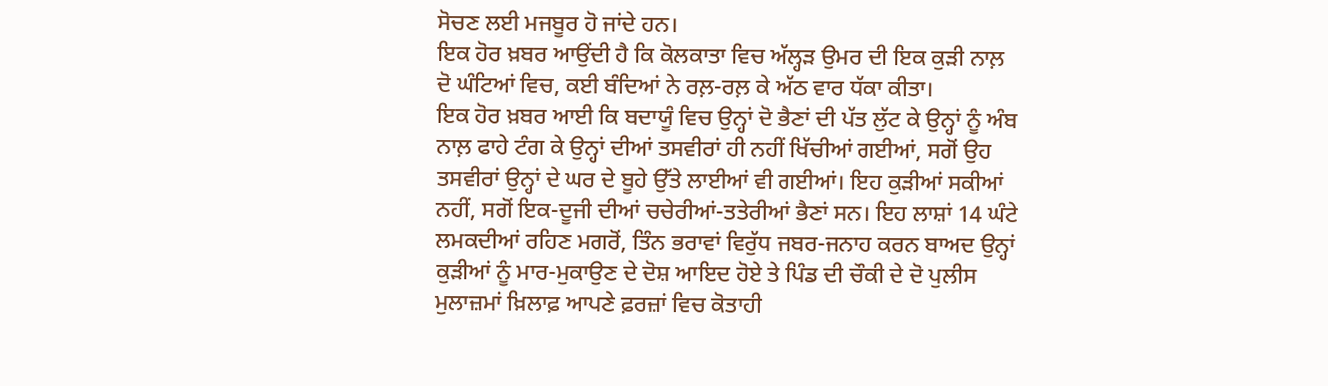ਸੋਚਣ ਲਈ ਮਜਬੂਰ ਹੋ ਜਾਂਦੇ ਹਨ।
ਇਕ ਹੋਰ ਖ਼ਬਰ ਆਉਂਦੀ ਹੈ ਕਿ ਕੋਲਕਾਤਾ ਵਿਚ ਅੱਲ੍ਹੜ ਉਮਰ ਦੀ ਇਕ ਕੁੜੀ ਨਾਲ਼ ਦੋ ਘੰਟਿਆਂ ਵਿਚ, ਕਈ ਬੰਦਿਆਂ ਨੇ ਰਲ਼-ਰਲ਼ ਕੇ ਅੱਠ ਵਾਰ ਧੱਕਾ ਕੀਤਾ।
ਇਕ ਹੋਰ ਖ਼ਬਰ ਆਈ ਕਿ ਬਦਾਯੂੰ ਵਿਚ ਉਨ੍ਹਾਂ ਦੋ ਭੈਣਾਂ ਦੀ ਪੱਤ ਲੁੱਟ ਕੇ ਉਨ੍ਹਾਂ ਨੂੰ ਅੰਬ ਨਾਲ਼ ਫਾਹੇ ਟੰਗ ਕੇ ਉਨ੍ਹਾਂ ਦੀਆਂ ਤਸਵੀਰਾਂ ਹੀ ਨਹੀਂ ਖਿੱਚੀਆਂ ਗਈਆਂ, ਸਗੋਂ ਉਹ ਤਸਵੀਰਾਂ ਉਨ੍ਹਾਂ ਦੇ ਘਰ ਦੇ ਬੂਹੇ ਉੱਤੇ ਲਾਈਆਂ ਵੀ ਗਈਆਂ। ਇਹ ਕੁੜੀਆਂ ਸਕੀਆਂ ਨਹੀਂ, ਸਗੋਂ ਇਕ-ਦੂਜੀ ਦੀਆਂ ਚਚੇਰੀਆਂ-ਤਤੇਰੀਆਂ ਭੈਣਾਂ ਸਨ। ਇਹ ਲਾਸ਼ਾਂ 14 ਘੰਟੇ ਲਮਕਦੀਆਂ ਰਹਿਣ ਮਗਰੋਂ, ਤਿੰਨ ਭਰਾਵਾਂ ਵਿਰੁੱਧ ਜਬਰ-ਜਨਾਹ ਕਰਨ ਬਾਅਦ ਉਨ੍ਹਾਂ ਕੁੜੀਆਂ ਨੂੰ ਮਾਰ-ਮੁਕਾਉਣ ਦੇ ਦੋਸ਼ ਆਇਦ ਹੋਏ ਤੇ ਪਿੰਡ ਦੀ ਚੌਕੀ ਦੇ ਦੋ ਪੁਲੀਸ ਮੁਲਾਜ਼ਮਾਂ ਖ਼ਿਲਾਫ਼ ਆਪਣੇ ਫ਼ਰਜ਼ਾਂ ਵਿਚ ਕੋਤਾਹੀ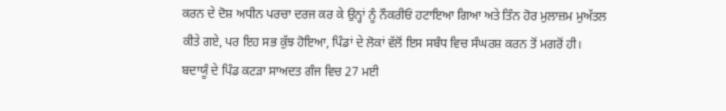ਕਰਨ ਦੇ ਦੋਸ਼ ਅਧੀਨ ਪਰਚਾ ਦਰਜ ਕਰ ਕੇ ਉਨ੍ਹਾਂ ਨੂੰ ਨੌਕਰੀਓਂ ਹਟਾਇਆ ਗਿਆ ਅਤੇ ਤਿੰਨ ਹੋਰ ਮੁਲਾਜ਼ਮ ਮੁਅੱਤਲ ਕੀਤੇ ਗਏ, ਪਰ ਇਹ ਸਭ ਕੁੱਝ ਹੋਇਆ, ਪਿੰਡਾਂ ਦੇ ਲੋਕਾਂ ਵੱਲੋਂ ਇਸ ਸਬੰਧ ਵਿਚ ਸੰਘਰਸ਼ ਕਰਨ ਤੋਂ ਮਗਰੋਂ ਹੀ।
ਬਦਾਯੂੰ ਦੇ ਪਿੰਡ ਕਟੜਾ ਸਾਅਦਤ ਗੰਜ ਵਿਚ 27 ਮਈ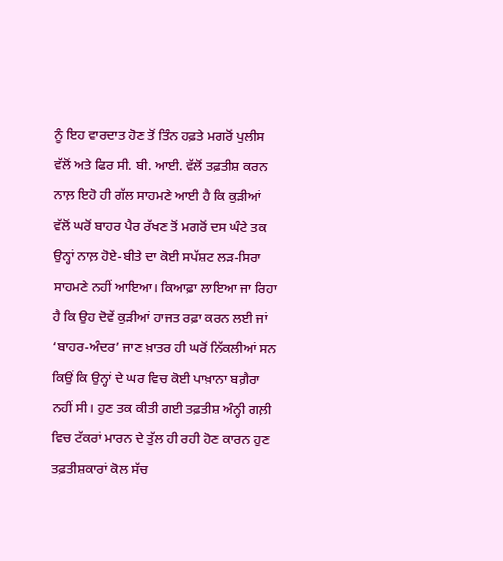ਨੂੰ ਇਹ ਵਾਰਦਾਤ ਹੋਣ ਤੋਂ ਤਿੰਨ ਹਫ਼ਤੇ ਮਗਰੋਂ ਪੁਲੀਸ ਵੱਲੋਂ ਅਤੇ ਫਿਰ ਸੀ. ਬੀ. ਆਈ. ਵੱਲੋਂ ਤਫ਼ਤੀਸ਼ ਕਰਨ ਨਾਲ਼ ਇਹੋ ਹੀ ਗੱਲ ਸਾਹਮਣੇ ਆਈ ਹੈ ਕਿ ਕੁੜੀਆਂ ਵੱਲੋਂ ਘਰੋਂ ਬਾਹਰ ਪੈਰ ਰੱਖਣ ਤੋਂ ਮਗਰੋਂ ਦਸ ਘੰਟੇ ਤਕ ਉਨ੍ਹਾਂ ਨਾਲ਼ ਹੋਏ-ਬੀਤੇ ਦਾ ਕੋਈ ਸਪੱਸ਼ਟ ਲੜ-ਸਿਰਾ ਸਾਹਮਣੇ ਨਹੀਂ ਆਇਆ। ਕਿਆਫ਼ਾ ਲਾਇਆ ਜਾ ਰਿਹਾ ਹੈ ਕਿ ਉਹ ਦੋਵੇਂ ਕੁੜੀਆਂ ਹਾਜਤ ਰਫ਼ਾ ਕਰਨ ਲਈ ਜਾਂ ‘ਬਾਹਰ-ਅੰਦਰ’ ਜਾਣ ਖ਼ਾਤਰ ਹੀ ਘਰੋਂ ਨਿੱਕਲੀਆਂ ਸਨ ਕਿਉਂ ਕਿ ਉਨ੍ਹਾਂ ਦੇ ਘਰ ਵਿਚ ਕੋਈ ਪਾਖ਼ਾਨਾ ਬਗ਼ੈਰਾ ਨਹੀਂ ਸੀ। ਹੁਣ ਤਕ ਕੀਤੀ ਗਈ ਤਫ਼ਤੀਸ਼ ਅੰਨ੍ਹੀ ਗਲ਼ੀ ਵਿਚ ਟੱਕਰਾਂ ਮਾਰਨ ਦੇ ਤੁੱਲ ਹੀ ਰਹੀ ਹੋਣ ਕਾਰਨ ਹੁਣ ਤਫ਼ਤੀਸ਼ਕਾਰਾਂ ਕੋਲ ਸੱਚ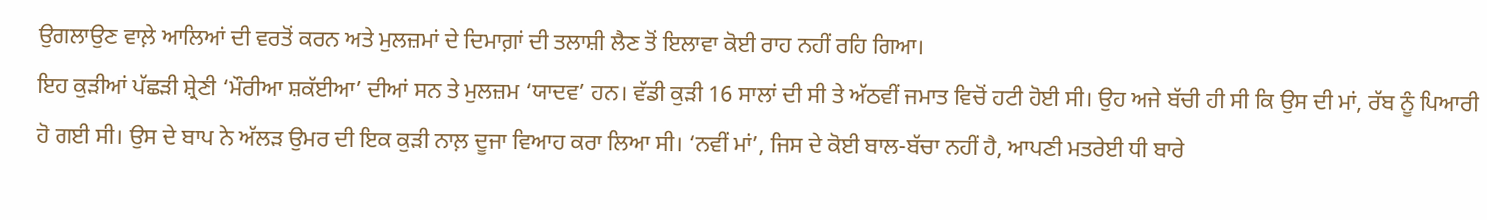ਉਗਲਾਉਣ ਵਾਲ਼ੇ ਆਲਿਆਂ ਦੀ ਵਰਤੋਂ ਕਰਨ ਅਤੇ ਮੁਲਜ਼ਮਾਂ ਦੇ ਦਿਮਾਗ਼ਾਂ ਦੀ ਤਲਾਸ਼ੀ ਲੈਣ ਤੋਂ ਇਲਾਵਾ ਕੋਈ ਰਾਹ ਨਹੀਂ ਰਹਿ ਗਿਆ।
ਇਹ ਕੁੜੀਆਂ ਪੱਛੜੀ ਸ਼੍ਰੇਣੀ ‘ਮੌਰੀਆ ਸ਼ਕੱਈਆ’ ਦੀਆਂ ਸਨ ਤੇ ਮੁਲਜ਼ਮ ‘ਯਾਦਵ’ ਹਨ। ਵੱਡੀ ਕੁੜੀ 16 ਸਾਲਾਂ ਦੀ ਸੀ ਤੇ ਅੱਠਵੀਂ ਜਮਾਤ ਵਿਚੋਂ ਹਟੀ ਹੋਈ ਸੀ। ਉਹ ਅਜੇ ਬੱਚੀ ਹੀ ਸੀ ਕਿ ਉਸ ਦੀ ਮਾਂ, ਰੱਬ ਨੂੰ ਪਿਆਰੀ ਹੋ ਗਈ ਸੀ। ਉਸ ਦੇ ਬਾਪ ਨੇ ਅੱਲੜ ਉਮਰ ਦੀ ਇਕ ਕੁੜੀ ਨਾਲ਼ ਦੂਜਾ ਵਿਆਹ ਕਰਾ ਲਿਆ ਸੀ। ‘ਨਵੀਂ ਮਾਂ’, ਜਿਸ ਦੇ ਕੋਈ ਬਾਲ-ਬੱਚਾ ਨਹੀਂ ਹੈ, ਆਪਣੀ ਮਤਰੇਈ ਧੀ ਬਾਰੇ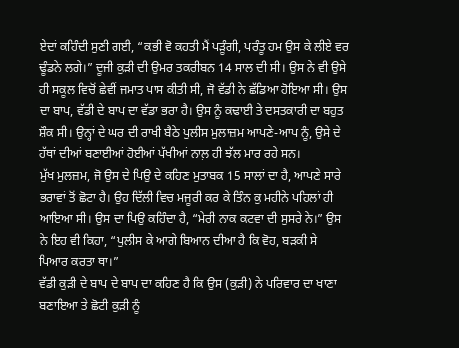ਏਦਾਂ ਕਹਿੰਦੀ ਸੁਣੀ ਗਈ, “ਕਭੀ ਵੋ ਕਹਤੀ ਮੈਂ ਪੜੂੰਗੀ, ਪਰੰਤੂ ਹਮ ਉਸ ਕੇ ਲੀਏ ਵਰ ਢੂੰਡਨੇ ਲਗੇ।” ਦੂਜੀ ਕੁੜੀ ਦੀ ਉਮਰ ਤਕਰੀਬਨ 14 ਸਾਲ ਦੀ ਸੀ। ਉਸ ਨੇ ਵੀ ਉਸੇ ਹੀ ਸਕੂਲ ਵਿਚੋਂ ਛੇਵੀਂ ਜਮਾਤ ਪਾਸ ਕੀਤੀ ਸੀ, ਜੋ ਵੱਡੀ ਨੇ ਛੱਡਿਆ ਹੋਇਆ ਸੀ। ਉਸ ਦਾ ਬਾਪ, ਵੱਡੀ ਦੇ ਬਾਪ ਦਾ ਵੱਡਾ ਭਰਾ ਹੈ। ਉਸ ਨੂੰ ਕਢਾਈ ਤੇ ਦਸਤਕਾਰੀ ਦਾ ਬਹੁਤ ਸ਼ੌਕ ਸੀ। ਉਨ੍ਹਾਂ ਦੇ ਘਰ ਦੀ ਰਾਖੀ ਬੈਠੇ ਪੁਲੀਸ ਮੁਲਾਜ਼ਮ ਆਪਣੇ-ਆਪ ਨੂੰ, ਉਸੇ ਦੇ ਹੱਥਾਂ ਦੀਆਂ ਬਣਾਈਆਂ ਹੋਈਆਂ ਪੱਖੀਆਂ ਨਾਲ਼ ਹੀ ਝੱਲ ਮਾਰ ਰਹੇ ਸਨ।
ਮੁੱਖ ਮੁਲਜ਼ਮ, ਜੋ ਉਸ ਦੇ ਪਿਉ ਦੇ ਕਹਿਣ ਮੁਤਾਬਕ 15 ਸਾਲਾਂ ਦਾ ਹੈ, ਆਪਣੇ ਸਾਰੇ ਭਰਾਵਾਂ ਤੋਂ ਛੋਟਾ ਹੈ। ਉਹ ਦਿੱਲੀ ਵਿਚ ਮਜੂਰੀ ਕਰ ਕੇ ਤਿੰਨ ਕੁ ਮਹੀਨੇ ਪਹਿਲਾਂ ਹੀ ਆਇਆ ਸੀ। ਉਸ ਦਾ ਪਿਉ ਕਹਿੰਦਾ ਹੈ, “ਮੇਰੀ ਨਾਕ ਕਟਵਾ ਦੀ ਸੁਸਰੇ ਨੇ।” ਉਸ ਨੇ ਇਹ ਵੀ ਕਿਹਾ, “ਪੁਲੀਸ ਕੇ ਆਗੇ ਬਿਆਨ ਦੀਆ ਹੈ ਕਿ ਵੋਹ, ਬੜਕੀ ਸੇ ਪਿਆਰ ਕਰਤਾ ਥਾ।”
ਵੱਡੀ ਕੁੜੀ ਦੇ ਬਾਪ ਦੇ ਬਾਪ ਦਾ ਕਹਿਣ ਹੈ ਕਿ ਉਸ (ਕੁੜੀ) ਨੇ ਪਰਿਵਾਰ ਦਾ ਖਾਣਾ ਬਣਾਇਆ ਤੇ ਛੋਟੀ ਕੁੜੀ ਨੂੰ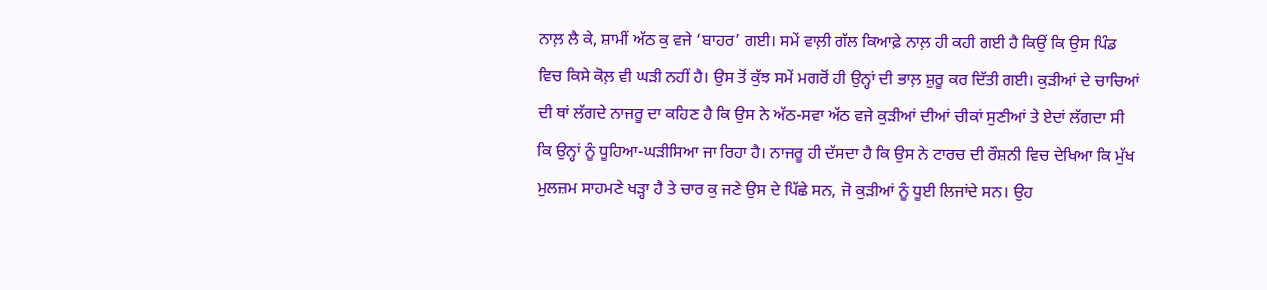ਨਾਲ਼ ਲੈ ਕੇ, ਸ਼ਾਮੀਂ ਅੱਠ ਕੁ ਵਜੇ ‘ਬਾਹਰ’ ਗਈ। ਸਮੇਂ ਵਾਲ਼ੀ ਗੱਲ ਕਿਆਫ਼ੇ ਨਾਲ਼ ਹੀ ਕਹੀ ਗਈ ਹੈ ਕਿਉਂ ਕਿ ਉਸ ਪਿੰਡ ਵਿਚ ਕਿਸੇ ਕੋਲ਼ ਵੀ ਘੜੀ ਨਹੀਂ ਹੈ। ਉਸ ਤੋਂ ਕੁੱਝ ਸਮੇਂ ਮਗਰੋਂ ਹੀ ਉਨ੍ਹਾਂ ਦੀ ਭਾਲ਼ ਸ਼ੁਰੂ ਕਰ ਦਿੱਤੀ ਗਈ। ਕੁੜੀਆਂ ਦੇ ਚਾਚਿਆਂ ਦੀ ਥਾਂ ਲੱਗਦੇ ਨਾਜਰੂ ਦਾ ਕਹਿਣ ਹੈ ਕਿ ਉਸ ਨੇ ਅੱਠ-ਸਵਾ ਅੱਠ ਵਜੇ ਕੁੜੀਆਂ ਦੀਆਂ ਚੀਕਾਂ ਸੁਣੀਆਂ ਤੇ ਏਦਾਂ ਲੱਗਦਾ ਸੀ ਕਿ ਉਨ੍ਹਾਂ ਨੂੰ ਧੂਹਿਆ-ਘੜੀਸਿਆ ਜਾ ਰਿਹਾ ਹੈ। ਨਾਜਰੂ ਹੀ ਦੱਸਦਾ ਹੈ ਕਿ ਉਸ ਨੇ ਟਾਰਚ ਦੀ ਰੌਸ਼ਨੀ ਵਿਚ ਦੇਖਿਆ ਕਿ ਮੁੱਖ ਮੁਲਜ਼ਮ ਸਾਹਮਣੇ ਖੜ੍ਹਾ ਹੈ ਤੇ ਚਾਰ ਕੁ ਜਣੇ ਉਸ ਦੇ ਪਿੱਛੇ ਸਨ, ਜੋ ਕੁੜੀਆਂ ਨੂੰ ਧੂਈ ਲਿਜਾਂਦੇ ਸਨ। ਉਹ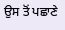ਉਸ ਤੋਂ ਪਛਾਣੇ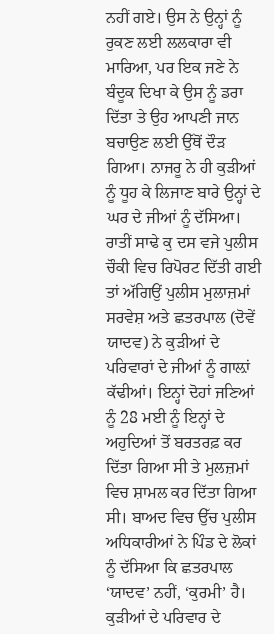ਨਹੀਂ ਗਏ। ਉਸ ਨੇ ਉਨ੍ਹਾਂ ਨੂੰ ਰੁਕਣ ਲਈ ਲਲਕਾਰਾ ਵੀ ਮਾਰਿਆ, ਪਰ ਇਕ ਜਣੇ ਨੇ ਬੰਦੂਕ ਦਿਖਾ ਕੇ ਉਸ ਨੂੰ ਡਰਾ ਦਿੱਤਾ ਤੇ ਉਹ ਆਪਣੀ ਜਾਨ ਬਚਾਉਣ ਲਈ ਉੱਥੋਂ ਦੌੜ ਗਿਆ। ਨਾਜਰੂ ਨੇ ਹੀ ਕੁੜੀਆਂ ਨੂੰ ਧੂਹ ਕੇ ਲਿਜਾਣ ਬਾਰੇ ਉਨ੍ਹਾਂ ਦੇ ਘਰ ਦੇ ਜੀਆਂ ਨੂੰ ਦੱਸਿਆ।
ਰਾਤੀਂ ਸਾਢੇ ਕੁ ਦਸ ਵਜੇ ਪੁਲੀਸ ਚੌਕੀ ਵਿਚ ਰਿਪੋਰਟ ਦਿੱਤੀ ਗਈ ਤਾਂ ਅੱਗਿਉਂ ਪੁਲੀਸ ਮੁਲਾਜ਼ਮਾਂ ਸਰਵੇਸ਼ ਅਤੇ ਛਤਰਪਾਲ (ਦੋਵੇਂ ਯਾਦਵ) ਨੇ ਕੁੜੀਆਂ ਦੇ ਪਰਿਵਾਰਾਂ ਦੇ ਜੀਆਂ ਨੂੰ ਗਾਲ਼ਾਂ ਕੱਢੀਆਂ। ਇਨ੍ਹਾਂ ਦੋਹਾਂ ਜਣਿਆਂ ਨੂੰ 28 ਮਈ ਨੂੰ ਇਨ੍ਹਾਂ ਦੇ ਅਹੁਦਿਆਂ ਤੋਂ ਬਰਤਰਫ਼ ਕਰ ਦਿੱਤਾ ਗਿਆ ਸੀ ਤੇ ਮੁਲਜ਼ਮਾਂ ਵਿਚ ਸ਼ਾਮਲ ਕਰ ਦਿੱਤਾ ਗਿਆ ਸੀ। ਬਾਅਦ ਵਿਚ ਉੱਚ ਪੁਲੀਸ ਅਧਿਕਾਰੀਆਂ ਨੇ ਪਿੰਡ ਦੇ ਲੋਕਾਂ ਨੂੰ ਦੱਸਿਆ ਕਿ ਛਤਰਪਾਲ ‘ਯਾਦਵ’ ਨਹੀਂ, ‘ਕੁਰਮੀ’ ਹੈ। ਕੁੜੀਆਂ ਦੇ ਪਰਿਵਾਰ ਦੇ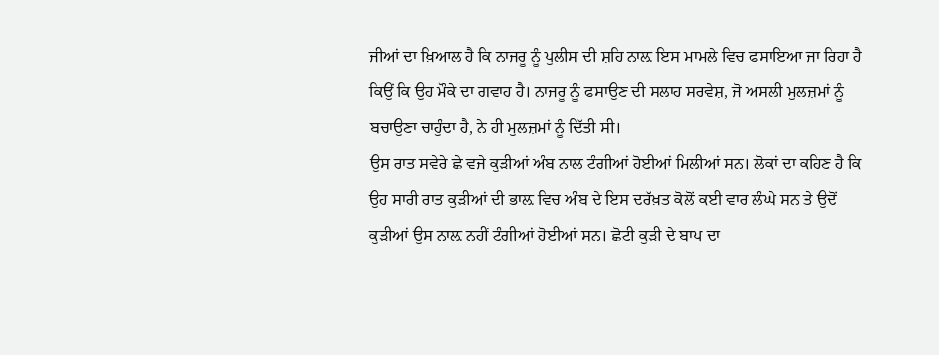ਜੀਆਂ ਦਾ ਖ਼ਿਆਲ ਹੈ ਕਿ ਨਾਜਰੂ ਨੂੰ ਪੁਲੀਸ ਦੀ ਸ਼ਹਿ ਨਾਲ਼ ਇਸ ਮਾਮਲੇ ਵਿਚ ਫਸਾਇਆ ਜਾ ਰਿਹਾ ਹੈ ਕਿਉਂ ਕਿ ਉਹ ਮੌਕੇ ਦਾ ਗਵਾਹ ਹੈ। ਨਾਜਰੂ ਨੂੰ ਫਸਾਉਣ ਦੀ ਸਲਾਹ ਸਰਵੇਸ਼, ਜੋ ਅਸਲੀ ਮੁਲਜ਼ਮਾਂ ਨੂੰ ਬਚਾਉਣਾ ਚਾਹੁੰਦਾ ਹੈ, ਨੇ ਹੀ ਮੁਲਜ਼ਮਾਂ ਨੂੰ ਦਿੱਤੀ ਸੀ।
ਉਸ ਰਾਤ ਸਵੇਰੇ ਛੇ ਵਜੇ ਕੁੜੀਆਂ ਅੰਬ ਨਾਲ ਟੰਗੀਆਂ ਹੋਈਆਂ ਮਿਲੀਆਂ ਸਨ। ਲੋਕਾਂ ਦਾ ਕਹਿਣ ਹੈ ਕਿ ਉਹ ਸਾਰੀ ਰਾਤ ਕੁੜੀਆਂ ਦੀ ਭਾਲ਼ ਵਿਚ ਅੰਬ ਦੇ ਇਸ ਦਰੱਖ਼ਤ ਕੋਲੋਂ ਕਈ ਵਾਰ ਲੰਘੇ ਸਨ ਤੇ ਉਦੋਂ ਕੁੜੀਆਂ ਉਸ ਨਾਲ਼ ਨਹੀਂ ਟੰਗੀਆਂ ਹੋਈਆਂ ਸਨ। ਛੋਟੀ ਕੁੜੀ ਦੇ ਬਾਪ ਦਾ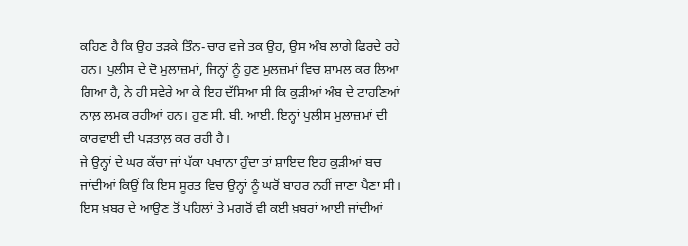ਕਹਿਣ ਹੈ ਕਿ ਉਹ ਤੜਕੇ ਤਿੰਨ-ਚਾਰ ਵਜੇ ਤਕ ਉਹ, ਉਸ ਅੰਬ ਲਾਗੇ ਫਿਰਦੇ ਰਹੇ ਹਨ। ਪੁਲੀਸ ਦੇ ਦੋ ਮੁਲਾਜ਼ਮਾਂ, ਜਿਨ੍ਹਾਂ ਨੂੰ ਹੁਣ ਮੁਲਜ਼ਮਾਂ ਵਿਚ ਸ਼ਾਮਲ ਕਰ ਲਿਆ ਗਿਆ ਹੈ, ਨੇ ਹੀ ਸਵੇਰੇ ਆ ਕੇ ਇਹ ਦੱਸਿਆ ਸੀ ਕਿ ਕੁੜੀਆਂ ਅੰਬ ਦੇ ਟਾਹਣਿਆਂ ਨਾਲ਼ ਲਮਕ ਰਹੀਆਂ ਹਨ। ਹੁਣ ਸੀ. ਬੀ. ਆਈ. ਇਨ੍ਹਾਂ ਪੁਲੀਸ ਮੁਲਾਜ਼ਮਾਂ ਦੀ ਕਾਰਵਾਈ ਦੀ ਪੜਤਾਲ਼ ਕਰ ਰਹੀ ਹੈ।
ਜੇ ਉਨ੍ਹਾਂ ਦੇ ਘਰ ਕੱਚਾ ਜਾਂ ਪੱਕਾ ਪਖਾਨਾ ਹੁੰਦਾ ਤਾਂ ਸ਼ਾਇਦ ਇਹ ਕੁੜੀਆਂ ਬਚ ਜਾਂਦੀਆਂ ਕਿਉਂ ਕਿ ਇਸ ਸੂਰਤ ਵਿਚ ਉਨ੍ਹਾਂ ਨੂੰ ਘਰੋਂ ਬਾਹਰ ਨਹੀਂ ਜਾਣਾ ਪੈਣਾ ਸੀ। ਇਸ ਖ਼ਬਰ ਦੇ ਆਉਣ ਤੋਂ ਪਹਿਲਾਂ ਤੇ ਮਗਰੋਂ ਵੀ ਕਈ ਖ਼ਬਰਾਂ ਆਈ ਜਾਂਦੀਆਂ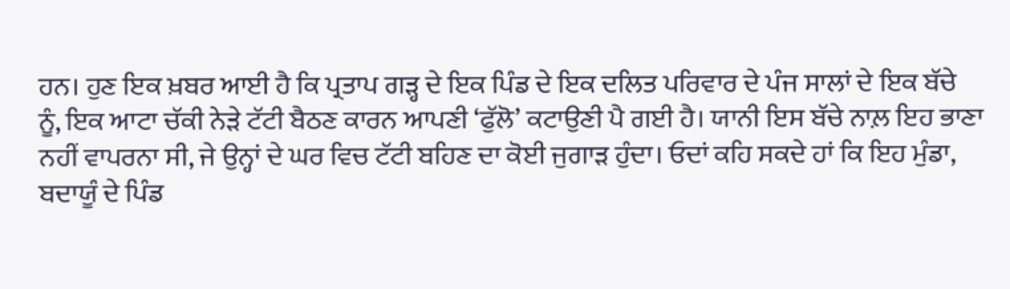ਹਨ। ਹੁਣ ਇਕ ਖ਼ਬਰ ਆਈ ਹੈ ਕਿ ਪ੍ਰਤਾਪ ਗੜ੍ਹ ਦੇ ਇਕ ਪਿੰਡ ਦੇ ਇਕ ਦਲਿਤ ਪਰਿਵਾਰ ਦੇ ਪੰਜ ਸਾਲਾਂ ਦੇ ਇਕ ਬੱਚੇ ਨੂੰ, ਇਕ ਆਟਾ ਚੱਕੀ ਨੇੜੇ ਟੱਟੀ ਬੈਠਣ ਕਾਰਨ ਆਪਣੀ ‘ਫੁੱਲੋ’ ਕਟਾਉਣੀ ਪੈ ਗਈ ਹੈ। ਯਾਨੀ ਇਸ ਬੱਚੇ ਨਾਲ਼ ਇਹ ਭਾਣਾ ਨਹੀਂ ਵਾਪਰਨਾ ਸੀ, ਜੇ ਉਨ੍ਹਾਂ ਦੇ ਘਰ ਵਿਚ ਟੱਟੀ ਬਹਿਣ ਦਾ ਕੋਈ ਜੁਗਾੜ ਹੁੰਦਾ। ਓਦਾਂ ਕਹਿ ਸਕਦੇ ਹਾਂ ਕਿ ਇਹ ਮੁੰਡਾ, ਬਦਾਯੂੰ ਦੇ ਪਿੰਡ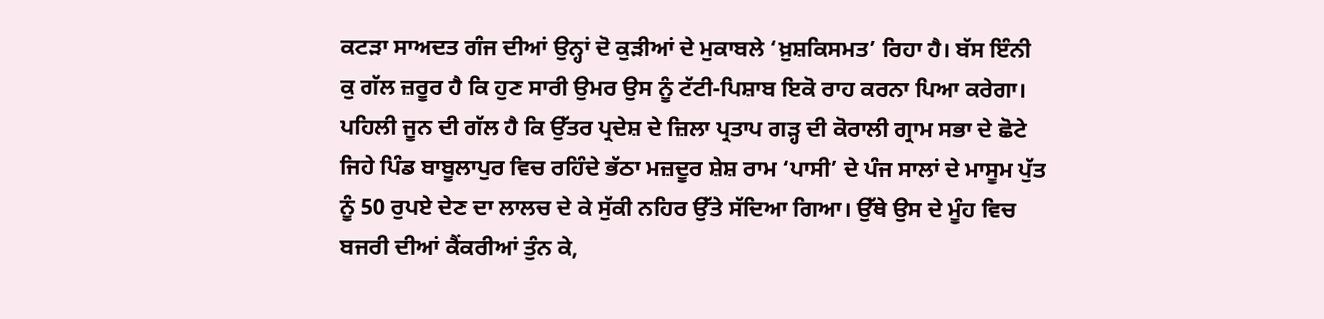ਕਟੜਾ ਸਾਅਦਤ ਗੰਜ ਦੀਆਂ ਉਨ੍ਹਾਂ ਦੋ ਕੁੜੀਆਂ ਦੇ ਮੁਕਾਬਲੇ ‘ਖ਼ੁਸ਼ਕਿਸਮਤ’ ਰਿਹਾ ਹੈ। ਬੱਸ ਇੰਨੀ ਕੁ ਗੱਲ ਜ਼ਰੂਰ ਹੈ ਕਿ ਹੁਣ ਸਾਰੀ ਉਮਰ ਉਸ ਨੂੰ ਟੱਟੀ-ਪਿਸ਼ਾਬ ਇਕੋ ਰਾਹ ਕਰਨਾ ਪਿਆ ਕਰੇਗਾ।
ਪਹਿਲੀ ਜੂਨ ਦੀ ਗੱਲ ਹੈ ਕਿ ਉੱਤਰ ਪ੍ਰਦੇਸ਼ ਦੇ ਜ਼ਿਲਾ ਪ੍ਰਤਾਪ ਗੜ੍ਹ ਦੀ ਕੋਰਾਲੀ ਗ੍ਰਾਮ ਸਭਾ ਦੇ ਛੋਟੇ ਜਿਹੇ ਪਿੰਡ ਬਾਬੂਲਾਪੁਰ ਵਿਚ ਰਹਿੰਦੇ ਭੱਠਾ ਮਜ਼ਦੂਰ ਸ਼ੇਸ਼ ਰਾਮ ‘ਪਾਸੀ’ ਦੇ ਪੰਜ ਸਾਲਾਂ ਦੇ ਮਾਸੂਮ ਪੁੱਤ ਨੂੰ 50 ਰੁਪਏ ਦੇਣ ਦਾ ਲਾਲਚ ਦੇ ਕੇ ਸੁੱਕੀ ਨਹਿਰ ਉੱਤੇ ਸੱਦਿਆ ਗਿਆ। ਉੱਥੇ ਉਸ ਦੇ ਮੂੰਹ ਵਿਚ ਬਜਰੀ ਦੀਆਂ ਕੈਂਕਰੀਆਂ ਤੁੰਨ ਕੇ,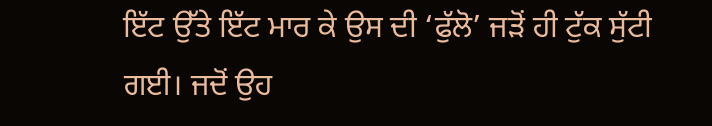ਇੱਟ ਉੱਤੇ ਇੱਟ ਮਾਰ ਕੇ ਉਸ ਦੀ ‘ਫੁੱਲੋ’ ਜੜੋਂ ਹੀ ਟੁੱਕ ਸੁੱਟੀ ਗਈ। ਜਦੋਂ ਉਹ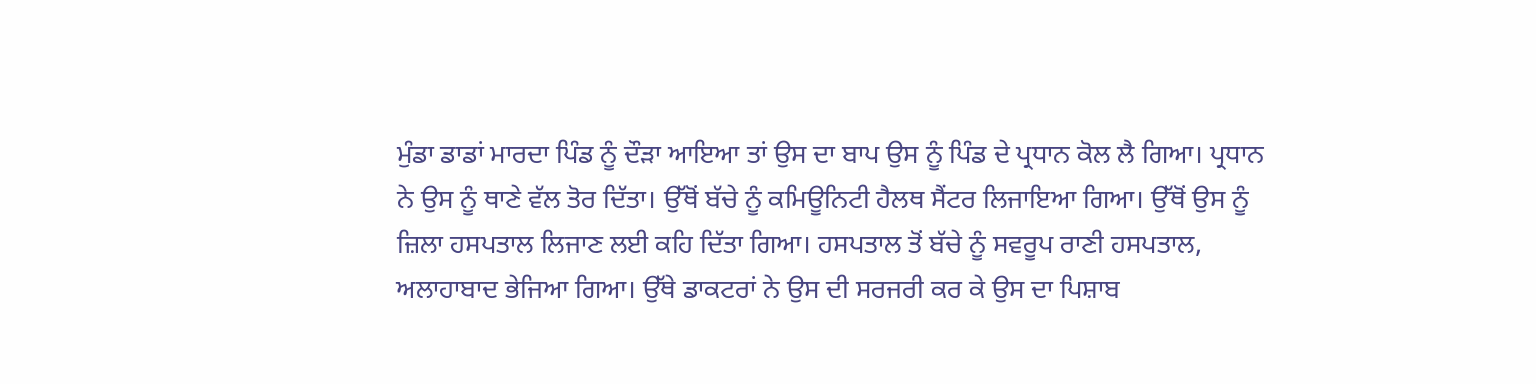ਮੁੰਡਾ ਡਾਡਾਂ ਮਾਰਦਾ ਪਿੰਡ ਨੂੰ ਦੌੜਾ ਆਇਆ ਤਾਂ ਉਸ ਦਾ ਬਾਪ ਉਸ ਨੂੰ ਪਿੰਡ ਦੇ ਪ੍ਰਧਾਨ ਕੋਲ ਲੈ ਗਿਆ। ਪ੍ਰਧਾਨ ਨੇ ਉਸ ਨੂੰ ਥਾਣੇ ਵੱਲ ਤੋਰ ਦਿੱਤਾ। ਉੱਥੋਂ ਬੱਚੇ ਨੂੰ ਕਮਿਊਨਿਟੀ ਹੈਲਥ ਸੈਂਟਰ ਲਿਜਾਇਆ ਗਿਆ। ਉੱਥੋਂ ਉਸ ਨੂੰ ਜ਼ਿਲਾ ਹਸਪਤਾਲ ਲਿਜਾਣ ਲਈ ਕਹਿ ਦਿੱਤਾ ਗਿਆ। ਹਸਪਤਾਲ ਤੋਂ ਬੱਚੇ ਨੂੰ ਸਵਰੂਪ ਰਾਣੀ ਹਸਪਤਾਲ, ਅਲਾਹਾਬਾਦ ਭੇਜਿਆ ਗਿਆ। ਉੱਥੇ ਡਾਕਟਰਾਂ ਨੇ ਉਸ ਦੀ ਸਰਜਰੀ ਕਰ ਕੇ ਉਸ ਦਾ ਪਿਸ਼ਾਬ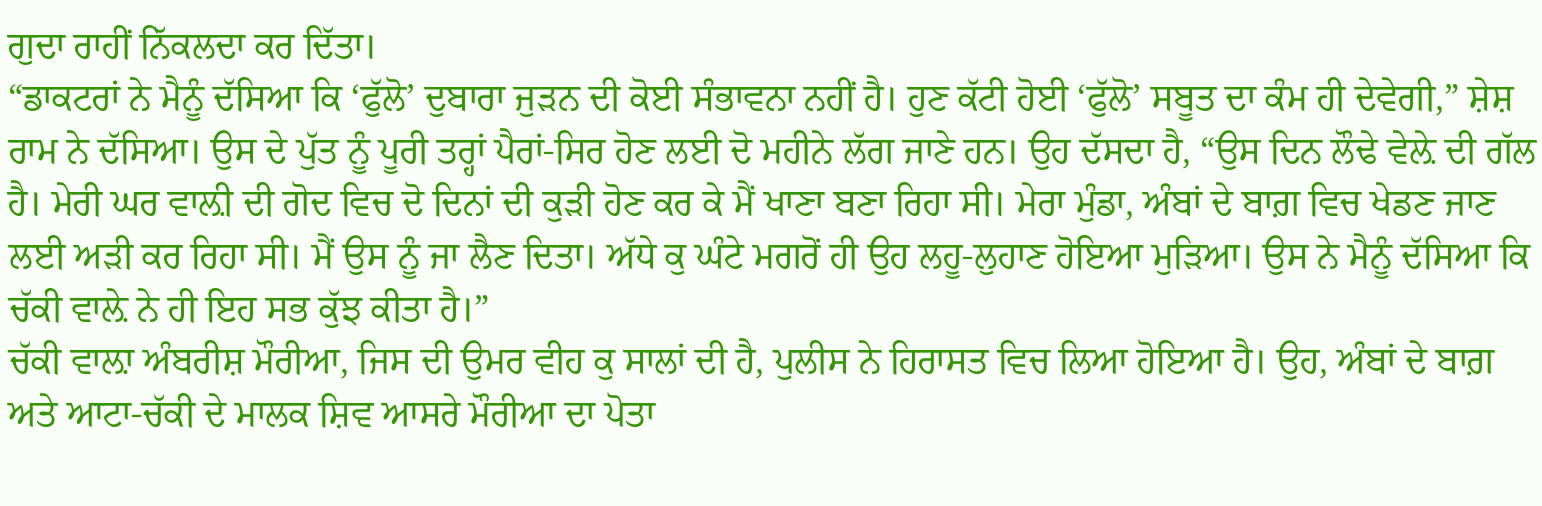ਗੁਦਾ ਰਾਹੀਂ ਨਿੱਕਲਦਾ ਕਰ ਦਿੱਤਾ।
“ਡਾਕਟਰਾਂ ਨੇ ਮੈਨੂੰ ਦੱਸਿਆ ਕਿ ‘ਫੁੱਲੋ’ ਦੁਬਾਰਾ ਜੁੜਨ ਦੀ ਕੋਈ ਸੰਭਾਵਨਾ ਨਹੀਂ ਹੈ। ਹੁਣ ਕੱਟੀ ਹੋਈ ‘ਫੁੱਲੋ’ ਸਬੂਤ ਦਾ ਕੰਮ ਹੀ ਦੇਵੇਗੀ,” ਸ਼ੇਸ਼ ਰਾਮ ਨੇ ਦੱਸਿਆ। ਉਸ ਦੇ ਪੁੱਤ ਨੂੰ ਪੂਰੀ ਤਰ੍ਹਾਂ ਪੈਰਾਂ-ਸਿਰ ਹੋਣ ਲਈ ਦੋ ਮਹੀਨੇ ਲੱਗ ਜਾਣੇ ਹਨ। ਉਹ ਦੱਸਦਾ ਹੈ, “ਉਸ ਦਿਨ ਲੌਢੇ ਵੇਲ਼ੇ ਦੀ ਗੱਲ ਹੈ। ਮੇਰੀ ਘਰ ਵਾਲ਼ੀ ਦੀ ਗੋਦ ਵਿਚ ਦੋ ਦਿਨਾਂ ਦੀ ਕੁੜੀ ਹੋਣ ਕਰ ਕੇ ਮੈਂ ਖਾਣਾ ਬਣਾ ਰਿਹਾ ਸੀ। ਮੇਰਾ ਮੁੰਡਾ, ਅੰਬਾਂ ਦੇ ਬਾਗ਼ ਵਿਚ ਖੇਡਣ ਜਾਣ ਲਈ ਅੜੀ ਕਰ ਰਿਹਾ ਸੀ। ਮੈਂ ਉਸ ਨੂੰ ਜਾ ਲੈਣ ਦਿਤਾ। ਅੱਧੇ ਕੁ ਘੰਟੇ ਮਗਰੋਂ ਹੀ ਉਹ ਲਹੂ-ਲੁਹਾਣ ਹੋਇਆ ਮੁੜਿਆ। ਉਸ ਨੇ ਮੈਨੂੰ ਦੱਸਿਆ ਕਿ ਚੱਕੀ ਵਾਲ਼ੇ ਨੇ ਹੀ ਇਹ ਸਭ ਕੁੱਝ ਕੀਤਾ ਹੈ।”
ਚੱਕੀ ਵਾਲ਼ਾ ਅੰਬਰੀਸ਼ ਮੌਰੀਆ, ਜਿਸ ਦੀ ਉਮਰ ਵੀਹ ਕੁ ਸਾਲਾਂ ਦੀ ਹੈ, ਪੁਲੀਸ ਨੇ ਹਿਰਾਸਤ ਵਿਚ ਲਿਆ ਹੋਇਆ ਹੈ। ਉਹ, ਅੰਬਾਂ ਦੇ ਬਾਗ਼ ਅਤੇ ਆਟਾ-ਚੱਕੀ ਦੇ ਮਾਲਕ ਸ਼ਿਵ ਆਸਰੇ ਮੌਰੀਆ ਦਾ ਪੋਤਾ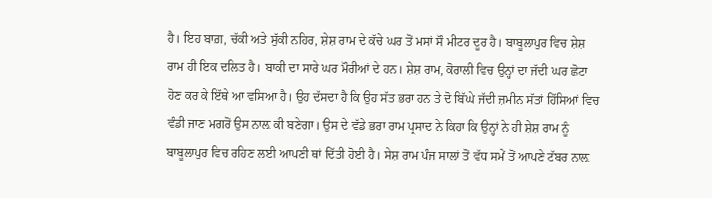ਹੈ। ਇਹ ਬਾਗ਼, ਚੱਕੀ ਅਤੇ ਸੁੱਕੀ ਨਹਿਰ, ਸ਼ੇਸ਼ ਰਾਮ ਦੇ ਕੱਚੇ ਘਰ ਤੋਂ ਮਸਾਂ ਸੌ ਮੀਟਰ ਦੂਰ ਹੈ। ਬਾਬੂਲਾਪੁਰ ਵਿਚ ਸ਼ੇਸ਼ ਰਾਮ ਹੀ ਇਕ ਦਲਿਤ ਹੈ। ਬਾਕੀ ਦਾ ਸਾਰੇ ਘਰ ਮੌਰੀਆਂ ਦੇ ਹਨ। ਸ਼ੇਸ਼ ਰਾਮ, ਕੋਰਾਲੀ ਵਿਚ ਉਨ੍ਹਾਂ ਦਾ ਜੱਦੀ ਘਰ ਛੋਟਾ ਹੋਣ ਕਰ ਕੇ ਇੱਥੇ ਆ ਵਸਿਆ ਹੈ। ਉਹ ਦੱਸਦਾ ਹੈ ਕਿ ਉਹ ਸੱਤ ਭਰਾ ਹਨ ਤੇ ਦੋ ਬਿੱਘੇ ਜੱਦੀ ਜ਼ਮੀਨ ਸੱਤਾਂ ਹਿੱਸਿਆਂ ਵਿਚ ਵੰਡੀ ਜਾਣ ਮਗਰੋਂ ਉਸ ਨਾਲ਼ ਕੀ ਬਣੇਗਾ। ਉਸ ਦੇ ਵੱਡੇ ਭਰਾ ਰਾਮ ਪ੍ਰਸਾਦ ਨੇ ਕਿਹਾ ਕਿ ਉਨ੍ਹਾਂ ਨੇ ਹੀ ਸ਼ੇਸ਼ ਰਾਮ ਨੂੰ ਬਾਬੂਲਾਪੁਰ ਵਿਚ ਰਹਿਣ ਲਈ ਆਪਣੀ ਥਾਂ ਦਿੱਤੀ ਹੋਈ ਹੈ। ਸੇਸ਼ ਰਾਮ ਪੰਜ ਸਾਲਾਂ ਤੋਂ ਵੱਧ ਸਮੇਂ ਤੋਂ ਆਪਣੇ ਟੱਬਰ ਨਾਲ਼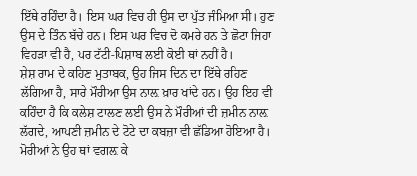ਇੱਥੇ ਰਹਿੰਦਾ ਹੈ। ਇਸ ਘਰ ਵਿਚ ਹੀ ਉਸ ਦਾ ਪੁੱਤ ਜੰਮਿਆ ਸੀ। ਹੁਣ ਉਸ ਦੇ ਤਿੰਨ ਬੱਚੇ ਹਨ। ਇਸ ਘਰ ਵਿਚ ਦੋ ਕਮਰੇ ਹਨ ਤੇ ਛੋਟਾ ਜਿਹਾ ਵਿਹੜਾ ਵੀ ਹੈ, ਪਰ ਟੱਟੀ-ਪਿਸ਼ਾਬ ਲਈ ਕੋਈ ਥਾਂ ਨਹੀਂ ਹੈ।
ਸ਼ੇਸ਼ ਰਾਮ ਦੇ ਕਹਿਣ ਮੁਤਾਬਕ, ਉਹ ਜਿਸ ਦਿਨ ਦਾ ਇੱਥੇ ਰਹਿਣ ਲੱਗਿਆ ਹੈ, ਸਾਰੇ ਮੌਰੀਆ ਉਸ ਨਾਲ਼ ਖ਼ਾਰ ਖਾਂਦੇ ਹਨ। ਉਹ ਇਹ ਵੀ ਕਹਿੰਦਾ ਹੈ ਕਿ ਕਲੇਸ਼ ਟਾਲਣ ਲਈ ਉਸ ਨੇ ਮੌਰੀਆਂ ਦੀ ਜ਼ਮੀਨ ਨਾਲ਼ ਲੱਗਦੇ, ਆਪਣੀ ਜ਼ਮੀਨ ਦੇ ਟੋਟੇ ਦਾ ਕਬਜ਼ਾ ਵੀ ਛੱਡਿਆ ਹੋਇਆ ਹੈ। ਮੋਰੀਆਂ ਨੇ ਉਹ ਥਾਂ ਵਗਲ਼ ਕੇ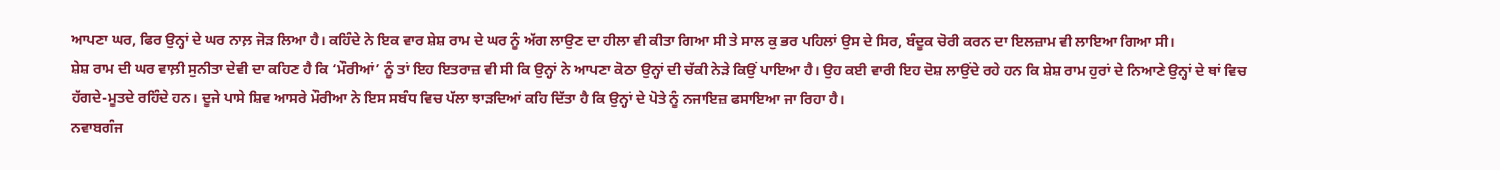ਆਪਣਾ ਘਰ, ਫਿਰ ਉਨ੍ਹਾਂ ਦੇ ਘਰ ਨਾਲ਼ ਜੋੜ ਲਿਆ ਹੈ। ਕਹਿੰਦੇ ਨੇ ਇਕ ਵਾਰ ਸ਼ੇਸ਼ ਰਾਮ ਦੇ ਘਰ ਨੂੰ ਅੱਗ ਲਾਉਣ ਦਾ ਹੀਲਾ ਵੀ ਕੀਤਾ ਗਿਆ ਸੀ ਤੇ ਸਾਲ ਕੁ ਭਰ ਪਹਿਲਾਂ ਉਸ ਦੇ ਸਿਰ, ਬੰਦੂਕ ਚੋਰੀ ਕਰਨ ਦਾ ਇਲਜ਼ਾਮ ਵੀ ਲਾਇਆ ਗਿਆ ਸੀ।
ਸ਼ੇਸ਼ ਰਾਮ ਦੀ ਘਰ ਵਾਲ਼ੀ ਸੁਨੀਤਾ ਦੇਵੀ ਦਾ ਕਹਿਣ ਹੈ ਕਿ ‘ਮੌਰੀਆਂ’ ਨੂੰ ਤਾਂ ਇਹ ਇਤਰਾਜ਼ ਵੀ ਸੀ ਕਿ ਉਨ੍ਹਾਂ ਨੇ ਆਪਣਾ ਕੋਠਾ ਉਨ੍ਹਾਂ ਦੀ ਚੱਕੀ ਨੇੜੇ ਕਿਉਂ ਪਾਇਆ ਹੈ। ਉਹ ਕਈ ਵਾਰੀ ਇਹ ਦੋਸ਼ ਲਾਉਂਦੇ ਰਹੇ ਹਨ ਕਿ ਸ਼ੇਸ਼ ਰਾਮ ਹੁਰਾਂ ਦੇ ਨਿਆਣੇ ਉਨ੍ਹਾਂ ਦੇ ਥਾਂ ਵਿਚ ਹੱਗਦੇ-ਮੂਤਦੇ ਰਹਿੰਦੇ ਹਨ। ਦੂਜੇ ਪਾਸੇ ਸ਼ਿਵ ਆਸਰੇ ਮੌਰੀਆ ਨੇ ਇਸ ਸਬੰਧ ਵਿਚ ਪੱਲਾ ਝਾੜਦਿਆਂ ਕਹਿ ਦਿੱਤਾ ਹੈ ਕਿ ਉਨ੍ਹਾਂ ਦੇ ਪੋਤੇ ਨੂੰ ਨਜਾਇਜ਼ ਫਸਾਇਆ ਜਾ ਰਿਹਾ ਹੈ।
ਨਵਾਬਗੰਜ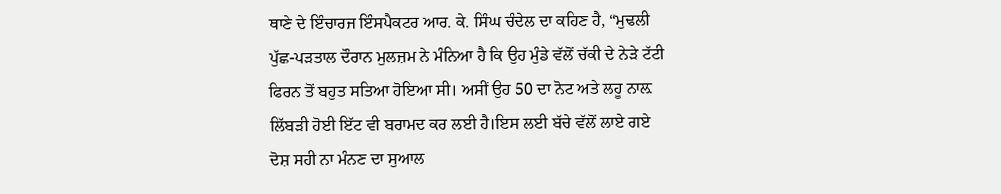ਥਾਣੇ ਦੇ ਇੰਚਾਰਜ ਇੰਸਪੈਕਟਰ ਆਰ. ਕੇ. ਸਿੰਘ ਚੰਦੇਲ ਦਾ ਕਹਿਣ ਹੈ, “ਮੁਢਲੀ ਪੁੱਛ-ਪੜਤਾਲ ਦੌਰਾਨ ਮੁਲਜ਼ਮ ਨੇ ਮੰਨਿਆ ਹੈ ਕਿ ਉਹ ਮੁੰਡੇ ਵੱਲੋਂ ਚੱਕੀ ਦੇ ਨੇੜੇ ਟੱਟੀ ਫਿਰਨ ਤੋਂ ਬਹੁਤ ਸਤਿਆ ਹੋਇਆ ਸੀ। ਅਸੀਂ ਉਹ 50 ਦਾ ਨੋਟ ਅਤੇ ਲਹੂ ਨਾਲ਼ ਲਿੱਬੜੀ ਹੋਈ ਇੱਟ ਵੀ ਬਰਾਮਦ ਕਰ ਲਈ ਹੈ।ਇਸ ਲਈ ਬੱਚੇ ਵੱਲੋਂ ਲਾਏ ਗਏ ਦੋਸ਼ ਸਹੀ ਨਾ ਮੰਨਣ ਦਾ ਸੁਆਲ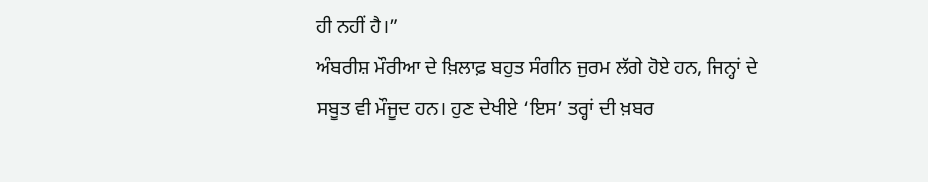ਹੀ ਨਹੀਂ ਹੈ।”
ਅੰਬਰੀਸ਼ ਮੌਰੀਆ ਦੇ ਖ਼ਿਲਾਫ਼ ਬਹੁਤ ਸੰਗੀਨ ਜੁਰਮ ਲੱਗੇ ਹੋਏ ਹਨ, ਜਿਨ੍ਹਾਂ ਦੇ ਸਬੂਤ ਵੀ ਮੌਜੂਦ ਹਨ। ਹੁਣ ਦੇਖੀਏ ‘ਇਸ’ ਤਰ੍ਹਾਂ ਦੀ ਖ਼ਬਰ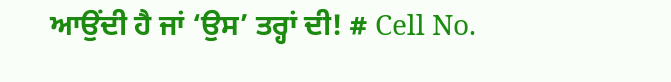ਆਉਂਦੀ ਹੈ ਜਾਂ ‘ਉਸ’ ਤਰ੍ਹਾਂ ਦੀ! # Cell No.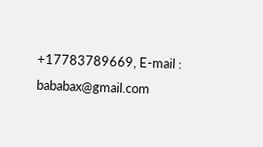+17783789669, E-mail : bababax@gmail.com